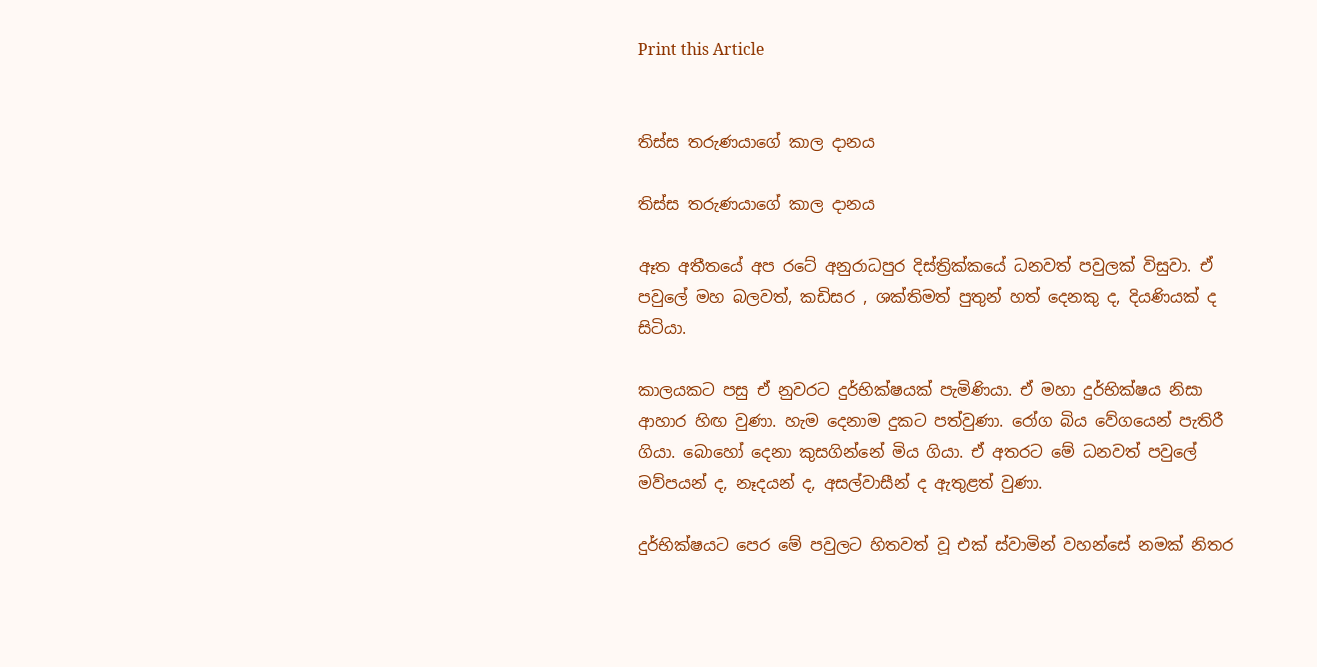Print this Article


තිස්ස තරුණයාගේ කාල දානය

තිස්ස තරුණයාගේ කාල දානය

ඈත අතීතයේ අප රටේ අනුරාධපුර දිස්ත්‍රික්කයේ ධනවත් පවුලක් විසුවා. ඒ පවුලේ මහ බලවත්, කඩිසර , ශක්තිමත් පුතුන් හත් දෙනකු ද, දියණියක් ද සිටියා.

කාලයකට පසු ඒ නුවරට දුර්භික්ෂයක් පැමිණියා. ඒ මහා දුර්භික්ෂය නිසා ආහාර හිඟ වුණා. හැම දෙනාම දුකට පත්වුණා. රෝග බිය වේගයෙන් පැතිරී ගියා. බොහෝ දෙනා කුසගින්නේ මිය ගියා. ඒ අතරට මේ ධනවත් පවුලේ මව්පයන් ද, නෑදයන් ද, අසල්වාසීන් ද ඇතුළත් වුණා.

දුර්භික්ෂයට පෙර මේ පවුලට හිතවත් වූ එක් ස්වාමින් වහන්සේ නමක් නිතර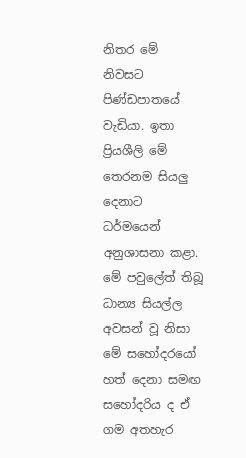නිතර මේ නිවසට පිණ්ඩපාතයේ වැඩියා. ඉතා ප්‍රියශීලි මේ තෙරනම සියලු දෙනාට ධර්මයෙන් අනුශාසනා කළා. මේ පවුලේත් තිබූ ධාන්‍ය සියල්ල අවසන් වූ නිසා මේ සහෝදරයෝ හත් දෙනා සමඟ සහෝදරිය ද ඒ ගම අතහැර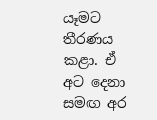යෑමට තීරණය කළා. ඒ අට දෙනා සමඟ අර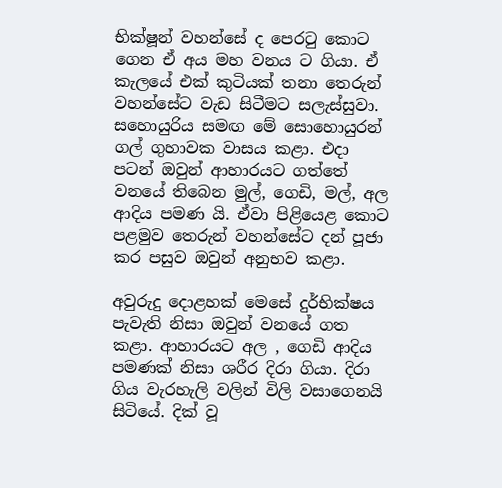භික්ෂූන් වහන්සේ ද පෙරටු කොට ගෙන ඒ අය මහ වනය ට ගියා. ඒ කැලයේ එක් කුටියක් තනා තෙරුන් වහන්සේට වැඩ සිටීමට සලැස්සුවා. සහොයුරිය සමඟ මේ සොහොයුරන් ගල් ගුහාවක වාසය කළා. එදා පටන් ඔවුන් ආහාරයට ගත්තේ වනයේ තිබෙන මුල්, ගෙඩි, මල්, අල ආදිය පමණ යි. ඒවා පිළියෙළ කොට පළමුව තෙරුන් වහන්සේට දන් පූජා කර පසුව ඔවුන් අනුභව කළා.

අවුරුදු දොළහක් මෙසේ දුර්භික්ෂය පැවැති නිසා ඔවුන් වනයේ ගත කළා. ආහාරයට අල , ගෙඩි ආදිය පමණක් නිසා ශරීර දිරා ගියා. දිරා ගිය වැරහැලි වලින් විලි වසාගෙනයි සිටියේ. දික් වූ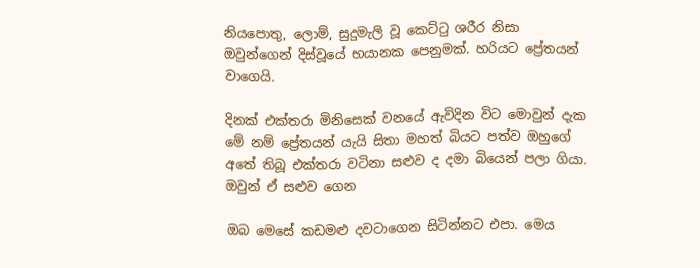නියපොතු, ලොම්, සුදුමැලි වූ කෙට්ටු ශරීර නිසා ඔවුන්ගෙන් දිස්වූයේ භයානක පෙනුමක්. හරියට ප්‍රේතයන් වාගෙයි.

දිනක් එක්තරා මිනිසෙක් වනයේ ඇවිදින විට මොවුන් දැක මේ නම් ප්‍රේතයන් යැයි සිතා මහත් බියට පත්ව ඔහුගේ අතේ තිබූ එක්තරා වටිනා සළුව ද දමා බියෙන් පලා ගියා. ඔවුන් ඒ සළුව ගෙන

ඔබ මෙසේ කඩමළු දවටාගෙන සිටින්නට එපා. මෙය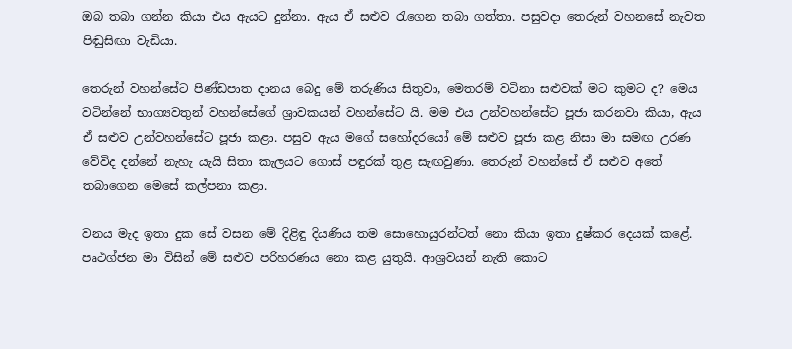ඔබ තබා ගන්න කියා එය ඇයට දුන්නා. ඇය ඒ සළුව රැගෙන තබා ගත්තා. පසුවදා තෙරුන් වහනසේ නැවත පිඬුසිඟා වැඩියා.

තෙරුන් වහන්සේට පිණ්ඩපාත දානය බෙදු මේ තරුණිය සිතුවා, මෙතරම් වටිනා සළුවක් මට කුමට ද? මෙය වටින්නේ භාග්‍යවතුන් වහන්සේගේ ශ්‍රාවකයන් වහන්සේට යි. මම එය උන්වහන්සේට පූජා කරනවා කියා, ඇය ඒ සළුව උන්වහන්සේට පූජා කළා. පසුව ඇය මගේ සහෝදරයෝ මේ සළුව පූජා කළ නිසා මා සමඟ උරණ වේවිද දන්නේ නැහැ යැයි සිතා කැලයට ගොස් පඳුරක් තුළ සැඟවුණා. තෙරුන් වහන්සේ ඒ සළුව අතේ තබාගෙන මෙසේ කල්පනා කළා.

වනය මැද ඉතා දුක සේ වසන මේ දිළිඳු දියණිය තම සොහොයුරන්ටත් නො කියා ඉතා දුෂ්කර දෙයක් කළේ. පෘථග්ජන මා විසින් මේ සළුව පරිහරණය නො කළ යුතුයි. ආශ්‍රවයන් නැති කොට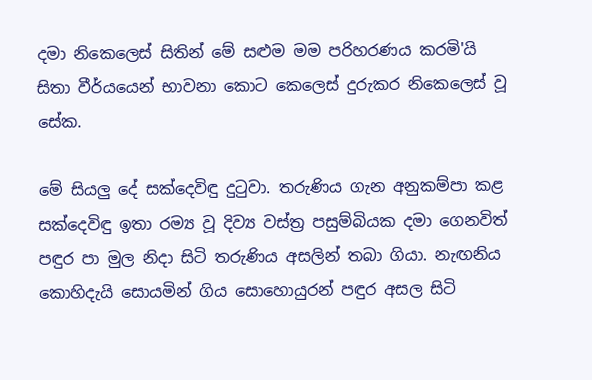දමා නිකෙලෙස් සිතින් මේ සළුම මම පරිහරණය කරමි'යි සිතා වීර්යයෙන් භාවනා කොට කෙලෙස් දුරුකර නිකෙලෙස් වූ සේක.

මේ සියලු දේ සක්දෙවිඳු දුටුවා. තරුණිය ගැන අනුකම්පා කළ සක්දෙවිඳු ඉතා රම්‍ය වූ දිව්‍ය වස්ත්‍ර පසුම්බියක දමා ගෙනවිත් පඳුර පා මුල නිදා සිටි තරුණිය අසලින් තබා ගියා. නැඟනිය කොහිදැයි සොයමින් ගිය සොහොයුරන් පඳුර අසල සිටි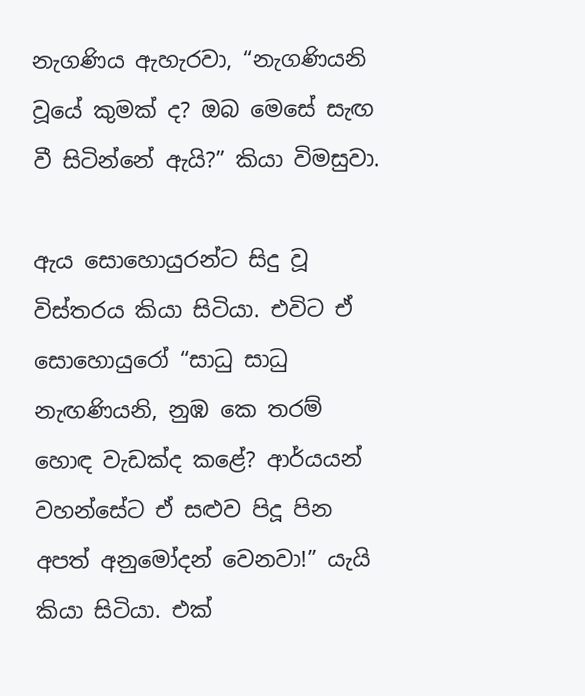නැගණිය ඇහැරවා, “නැගණියනි වූයේ කුමක් ද? ඔබ මෙසේ සැඟ වී සිටින්නේ ඇයි?” කියා විමසුවා.

ඇය සොහොයුරන්ට සිදු වූ විස්තරය කියා සිටියා. එවිට ඒ සොහොයුරෝ “සාධු සාධු නැඟණියනි, නුඹ කෙ තරම් හොඳ වැඩක්ද කළේ? ආර්යයන් වහන්සේට ඒ සළුව පිදූ පින අපත් අනුමෝදන් වෙනවා!” යැයි කියා සිටියා. එක්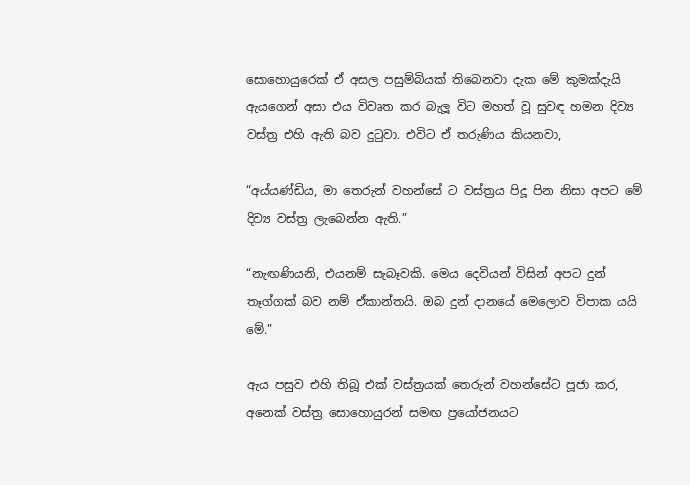සොහොයුරෙක් ඒ අසල පසුම්බියක් තිබෙනවා දැක මේ කුමක්දැයි ඇයගෙන් අසා එය විවෘත කර බැලූ විට මහත් වූ සුවඳ හමන දිව්‍ය වස්ත්‍ර එහි ඇති බව දුටුවා. එවිට ඒ තරුණිය කියනවා,

“අය්යණ්ඩිය, මා තෙරුන් වහන්සේ ට වස්ත්‍රය පිදූ පින නිසා අපට මේ දිව්‍ය වස්ත්‍ර ලැබෙන්න ඇති.”

“නැඟණියනි, එයනම් සැබෑවකි. මෙය දෙවියන් විසින් අපට දුන් තෑග්ගක් බව නම් ඒකාන්තයි. ඔබ දුන් දානයේ මෙලොව විපාක යයි මේ.”

ඇය පසුව එහි තිබූ එක් වස්ත්‍රයක් තෙරුන් වහන්සේට පූජා කර, අනෙක් වස්ත්‍ර සොහොයුරන් සමඟ ප්‍රයෝජනයට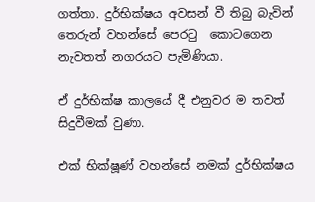ගත්තා. දුර්භික්ෂය අවසන් වී තිබු බැවින් තෙරුන් වහන්සේ පෙරටු ‍ කොටගෙන නැවතත් නගරයට පැමිණියා.

ඒ දුර්භික්ෂ කාලයේ දී එනුවර ම තවත් සිදුවීමක් වුණා.

එක් භික්ෂූණ් වහන්සේ ‍නමක් දුර්භික්ෂය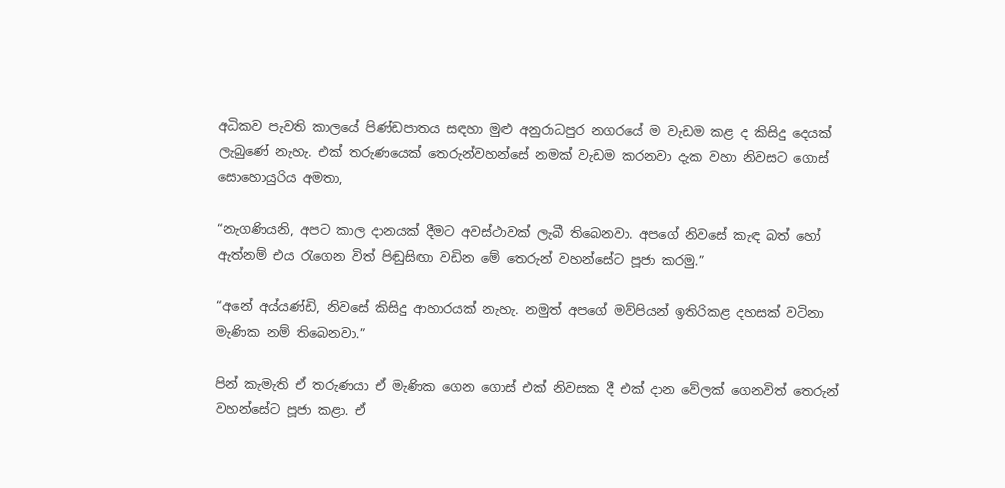අධිකව පැවති කාලයේ පිණ්ඩපාතය සඳහා මුළු අනුරාධපුර නගරයේ ම වැඩම කළ ද කිසිදු දෙයක් ලැබුණේ නැහැ. එක් තරුණයෙක් තෙරුන්වහන්සේ නමක් වැඩම කරනවා දැක වහා නිවසට ගොස් සොහොයුරිය අමතා,

“නැගණියනි, අපට කාල දානයක් දීමට අවස්ථාවක් ලැබී තිබෙනවා. අපගේ නිවසේ කැඳ බත් හෝ ඇත්නම් එය රැගෙන විත් පිඬුසිඟා වඩින මේ තෙරුන් වහන්සේට පූජා කරමු.”

“අනේ අය්යණ්ඩි, නිවසේ කිසිදු ආහාරයක් නැහැ. නමුත් අපගේ මව්පියන් ඉතිරිකළ දහසක් වටිනා මැණික නම් තිබෙනවා.”

පින් කැමැති ඒ තරුණයා ඒ මැණික ගෙන ගොස් එක් නිවසක දී එක් දාන වේලක් ගෙනවිත් තෙරුන් වහන්සේට පූජා කළා. ඒ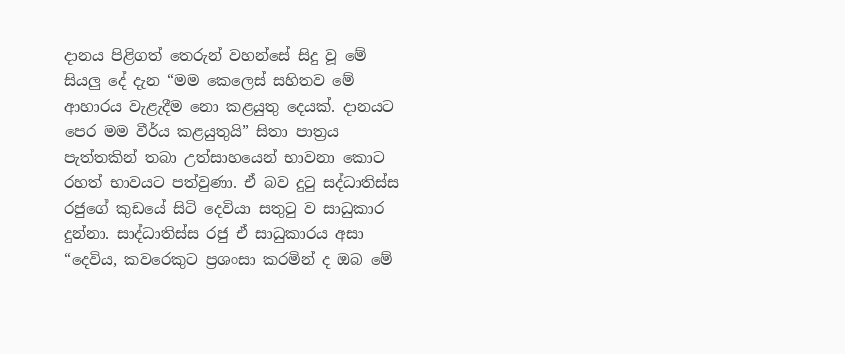දානය පිළිගත් තෙරුන් වහන්සේ සිදු වූ මේ සියලු දේ දැන “මම කෙලෙස් සහිතව මේ ආහාරය වැළැදීම නො කළයුතු දෙයක්. දානයට පෙර මම වීර්ය කළයුතුයි” සිතා පාත්‍රය පැත්තකින් තබා උත්සාහයෙන් භාවනා කොට රහත් භාවයට පත්වුණා. ඒ බව දුටු සද්ධාතිස්ස රජුගේ කුඩයේ සිටි දෙවියා සතුටු ව සාධුකාර දුන්නා. සාද්ධාතිස්ස රජු ඒ සාධුකාරය අසා “දෙවිය, කවරෙකුට ප්‍රශංසා කරමින් ද ඔබ මේ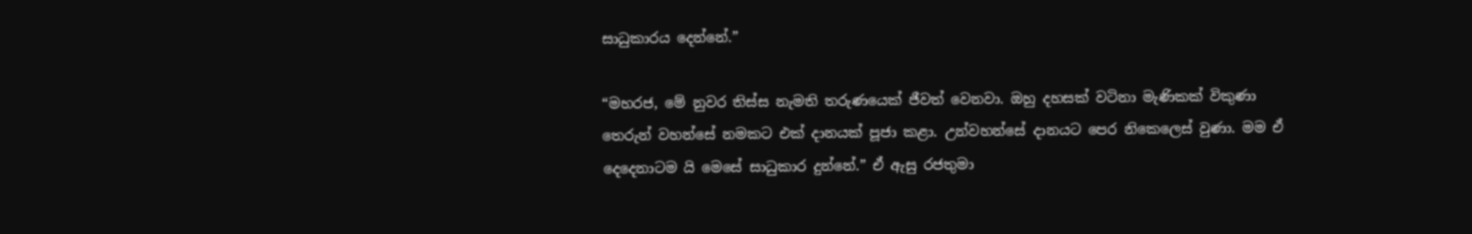සාධුකාරය දෙන්නේ.”

“මහරජ, මේ නුවර තිස්ස නැමති තරුණයෙක් ජීවත් වෙනවා. ඔහු දහසක් වටිනා මැණිකක් විකුණා තෙරුන් වහන්සේ නමකට එක් දානයක් පූජා කළා. උන්වහන්සේ දානයට පෙර නිකෙලෙස් වුණා. මම ඒ දෙදෙනාටම යි මෙසේ සාධුකාර දුන්නේ.” ඒ ඇසු රජතුමා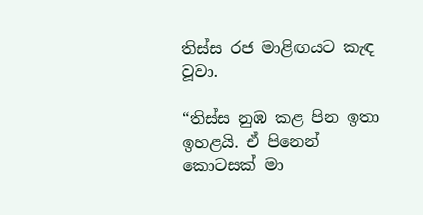තිස්ස රජ මාළිඟයට කැඳ වූවා.

“තිස්ස නුඹ කළ පින ඉතා ඉහළයි. ඒ පිනෙන් කොටසක් මා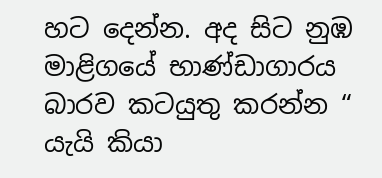හට දෙන්න. අද සිට නුඹ මාළිගයේ භාණ්ඩාගාරය බාරව කටයුතු කරන්න “ යැයි කියා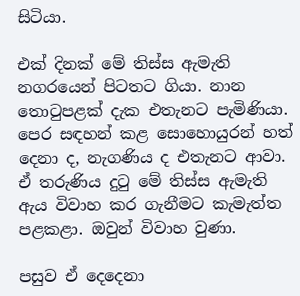සිටියා.

එක් දිනක් මේ තිස්ස ඇමැති නගරයෙන් පිටතට ගියා. නාන තොටුපළක් දැක එතැනට පැමිණියා. පෙර සඳහන් කළ සොහොයුරන් හත් දෙනා ද, නැගණිය ද එතැනට ආවා. ඒ තරුණිය දුටු මේ තිස්ස ඇමැති ඇය විවාහ කර ගැනීමට කැමැත්ත පළකළා. ඔවුන් විවාහ වුණා.

පසුව ඒ දෙදෙනා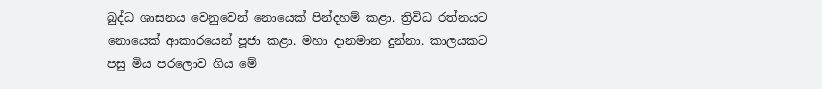බුද්ධ ශාසනය වෙනුවෙන් නොයෙක් පින්දහම් කළා. ත්‍රිවිධ රත්නයට නොයෙක් ආකාරයෙන් පූජා කළා. මහා දානමාන දුන්නා. කාලයකට පසු ‍මිය පරලොව ගිය මේ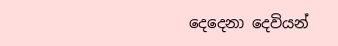දෙදෙනා දෙවියන්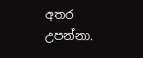අතර උපන්නා.